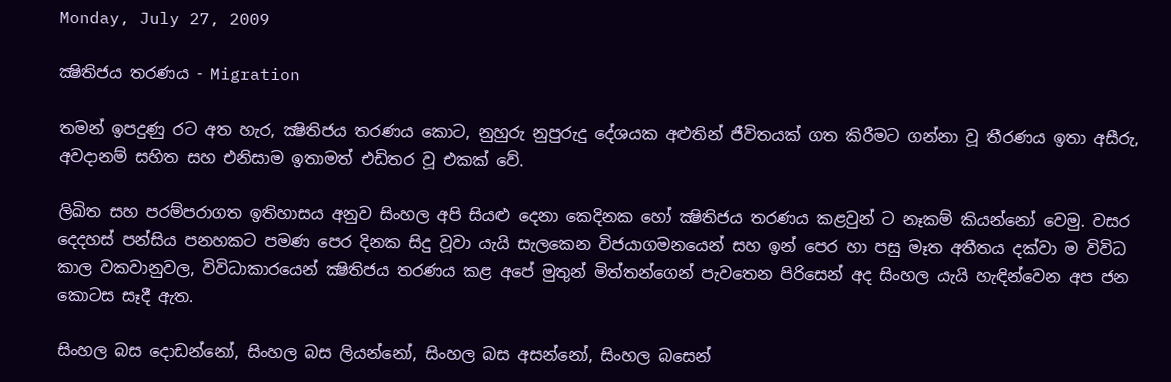Monday, July 27, 2009

ක්‍ෂිතිජය තරණය - Migration

තමන් ඉපදුණු රට අත හැර, ක්‍ෂිතිජය තරණය කොට, නුහුරු නුපුරුදු දේශයක අළුතින් ජීවිතයක් ගත කිරීමට ගන්නා වූ තීරණය ඉතා අසීරු, අවදානම් සහිත සහ එනිසාම ඉතාමත් එඩිතර වූ එකක් වේ.

ලිඛිත සහ පරම්පරාගත ඉතිහාසය අනුව සිංහල අපි සියළු දෙනා කෙදිනක හෝ ක්‍ෂිතිජය තරණය කළවුන් ට නෑකම් කියන්නෝ වෙමු. වසර දෙදහස් පන්සිය පනහකට පමණ පෙර දිනක සිදු වූවා යැයි සැලකෙන විජයාගමනයෙන් සහ ඉන් පෙර හා පසු මෑත අතීතය දක්වා ම විවිධ කාල වකවානුවල, විවිධාකාරයෙන් ක්‍ෂිතිජය තරණය කළ අපේ මුතුන් මිත්තන්ගෙන් පැවතෙන පිරිසෙන් අද සිංහල යැයි හැඳින්වෙන අප ජන කොටස සෑදී ඇත.

සිංහල බස දොඩන්නෝ, සිංහල බස ලියන්නෝ, සිංහල බස අසන්නෝ, සිංහල බසෙන්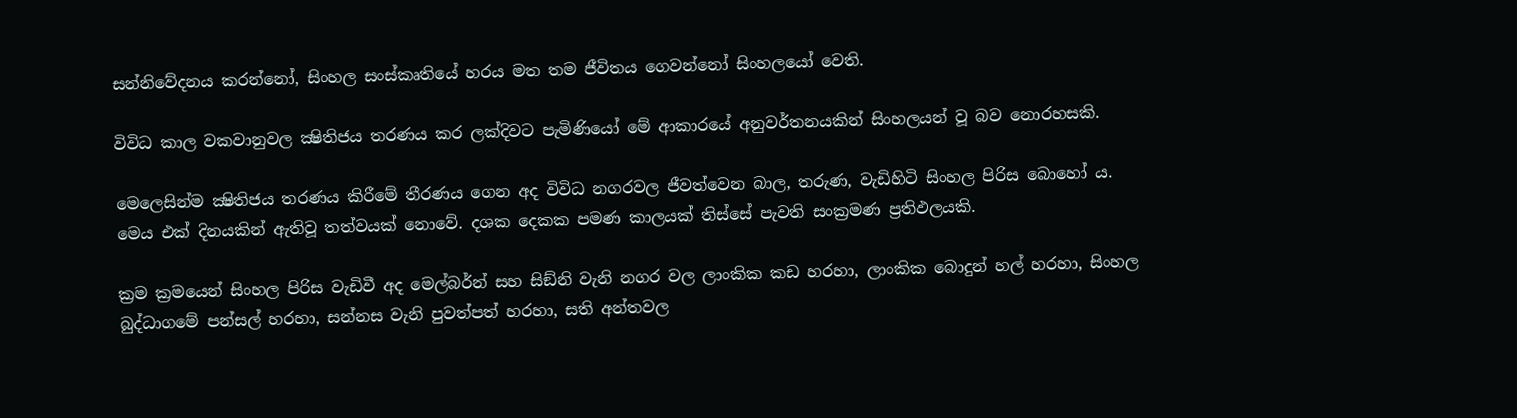සන්නිවේදනය කරන්නෝ, සිංහල සංස්කෘතියේ හරය මත තම ජීවිතය ගෙවන්නෝ සිංහලයෝ වෙති.

විවිධ කාල වකවානුවල ක්‍ෂිතිජය තරණය කර ලක්දිවට පැමිණියෝ මේ ආකාරයේ අනුවර්තනයකින් සිංහලයන් වූ බව නොරහසකි.

මෙලෙසින්ම ක්‍ෂිතිජය තරණය කිරීමේ තීරණය ගෙන අද විවිධ නගරවල ජීවත්වෙන බාල, තරුණ, වැඩිහිටි සිංහල පිරිස බොහෝ ය. මෙය එක් දිනයකින් ඇතිවූ තත්වයක් නොවේ. දශක දෙකක පමණ කාලයක් තිස්සේ පැවති සංක්‍රමණ ප්‍රතිඵලයකි.

ක්‍රම ක්‍රමයෙන් සිංහල පිරිස වැඩිවී අද මෙල්බර්න් සහ සිඞ්නි වැනි නගර වල ලාංකික කඩ හරහා, ලාංකික බොදුන් හල් හරහා, සිංහල බුද්ධාගමේ පන්සල් හරහා, සන්නස වැනි පුවත්පත් හරහා, සති අන්තවල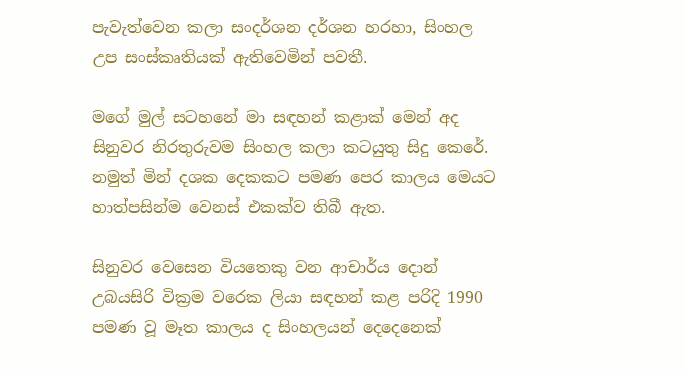පැවැත්වෙන කලා සංදර්ශන දර්ශන හරහා, සිංහල උප සංස්කෘතියක් ඇතිවෙමින් පවතී.

මගේ මුල් සටහනේ මා සඳහන් කළාක් මෙන් අද සිනුවර නිරතුරුවම සිංහල කලා කටයුතු සිදු කෙරේ. නමුත් මින් දශක දෙකකට පමණ පෙර කාලය මෙයට හාත්පසින්ම වෙනස් එකක්ව තිබී ඇත.

සිනුවර වෙසෙන වියතෙකු වන ආචාර්ය දොන් උබයසිරි වික්‍රම වරෙක ලියා සඳහන් කළ පරිදි 1990 පමණ වූ මෑත කාලය ද සිංහලයන් දෙදෙනෙක්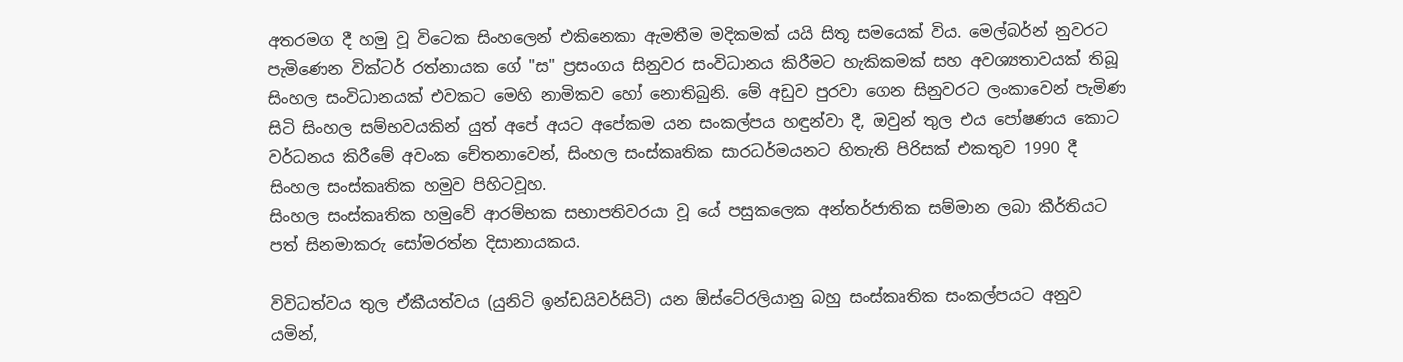අතරමග දී හමු වූ විටෙක සිංහලෙන් එකිනෙකා ඇමතීම මදිකමක් යයි සිතූ සමයෙක් විය. මෙල්බර්න් නුවරට පැමිණෙන වික්ටර් රත්නායක ගේ "ස" ප්‍රසංගය සිනුවර සංවිධානය කිරීමට හැකිකමක් සහ අවශ්‍යතාවයක් තිබූ සිංහල සංවිධානයක් එවකට මෙහි නාමිකව හෝ නොතිබුනි. මේ අඩුව පුරවා ගෙන සිනුවරට ලංකාවෙන් පැමිණ සිටි සිංහල සම්භවයකින් යුත් අපේ අයට අපේකම යන සංකල්පය හඳුන්වා දී, ඔවුන් තුල එය පෝෂණය කොට වර්ධනය කිරීමේ අවංක චේතනාවෙන්, සිංහල සංස්කෘතික සාරධර්මයනට හිතැති පිරිසක් එකතුව 1990 දී සිංහල සංස්කෘතික හමුව පිහිටවූහ.
සිංහල සංස්කෘතික හමුවේ ආරම්භක සභාපතිවරයා වූ යේ පසුකලෙක අන්තර්ජාතික සම්මාන ලබා කීර්තියට පත් සිනමාකරු සෝමරත්න දිසානායකය.

විවිධත්වය තුල ඒකීයත්වය (යුනිටි ඉන්ඩයිවර්සිටි) යන ඕස්ටේ‍රලියානු බහු සංස්කෘතික සංකල්පයට අනුව යමින්,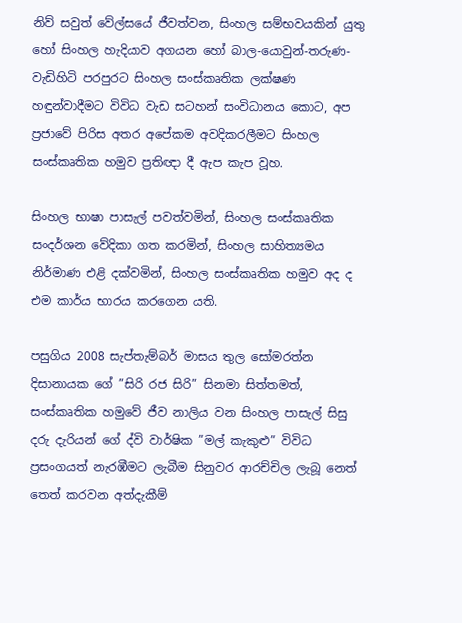නිව් සවුත් වේල්සයේ ජීවත්වන, සිංහල සම්භවයකින් යුතු හෝ සිංහල හැදියාව අගයන හෝ බාල-යොවුන්-තරුණ-වැඩිහිටි පරපුරට සිංහල සංස්කෘතික ලක්ෂණ හඳුන්වාදීමට විවිධ වැඩ සටහන් සංවිධානය කොට, අප ප්‍රජාවේ පිරිස අතර අපේකම අවදිකරලීමට සිංහල සංස්කෘතික හමුව ප්‍රතිඥා දී ඇප කැප වූහ.

සිංහල භාෂා පාසැල් පවත්වමින්, සිංහල සංස්කෘතික සංදර්ශන වේදිකා ගත කරමින්, සිංහල සාහිත්‍යමය නිර්මාණ එළි දක්වමින්, සිංහල සංස්කෘතික හමුව අද ද එම කාර්ය භාරය කරගෙන යති.

පසුගිය 2008 සැප්තැම්බර් මාසය තුල සෝමරත්න දිසානායක ගේ ”සිරි රජ සිරි” සිනමා සිත්තමත්, සංස්කෘතික හමුවේ ජීව නාලිය වන සිංහල පාසැල් සිසු දරු දැරියන් ගේ ද්වි වාර්ෂික ”මල් කැකුළු” විවිධ ප්‍රසංගයත් නැරඹීමට ලැබීම සිනුවර ආරච්චිල ලැබූ නෙත් තෙත් කරවන අත්දැකීම්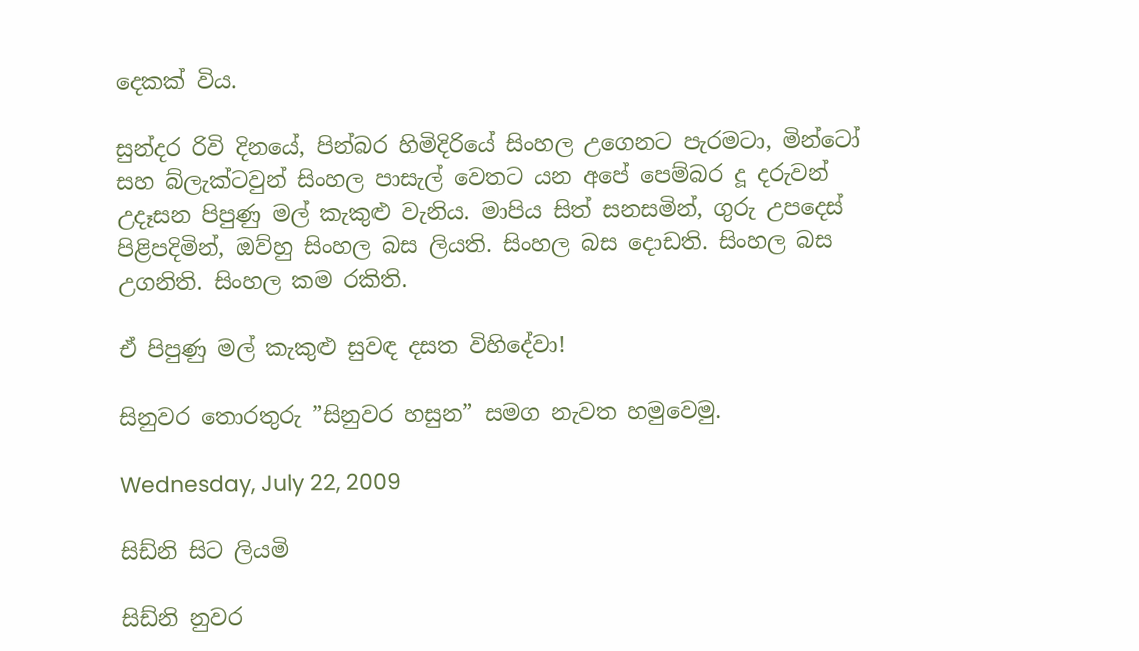දෙකක් විය.

සුන්දර රිවි දිනයේ, පින්බර හිමිදිරියේ සිංහල උගෙනට පැරමටා, මින්ටෝ සහ බ්ලැක්ටවුන් සිංහල පාසැල් වෙතට යන අපේ පෙම්බර දූ දරුවන් උදෑසන පිපුණු මල් කැකුළු වැනිය. මාපිය සිත් සනසමින්, ගුරු උපදෙස් පිළිපදිමින්, ඔව්හු සිංහල බස ලියති. සිංහල බස දොඩති. සිංහල බස උගනිති. සිංහල කම රකිති.

ඒ පිපුණු මල් කැකුළු සුවඳ දසත විහිදේවා!

සිනුවර තොරතුරු ”සිනුවර හසුන” සමග නැවත හමුවෙමු.

Wednesday, July 22, 2009

සිඩ්නි සිට ලියමි

සිඩ්නි නුවර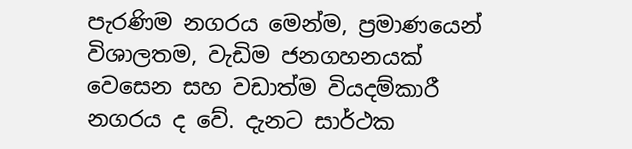පැරණිම නගරය මෙන්ම, ප්‍රමාණයෙන් විශාලතම, වැඩිම ජනගහනයක් වෙසෙන සහ වඩාත්ම වියදම්කාරී නගරය ද වේ. දැනට සාර්ථක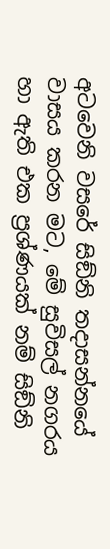අටවෙනි වසරේ සිඞ්නි තදාසන්නයේ වාසය කරන මට, මේ සුවිසල් නගරය හා ඇති එක ප්‍රශ්ණයක් නම් සිඞ්නි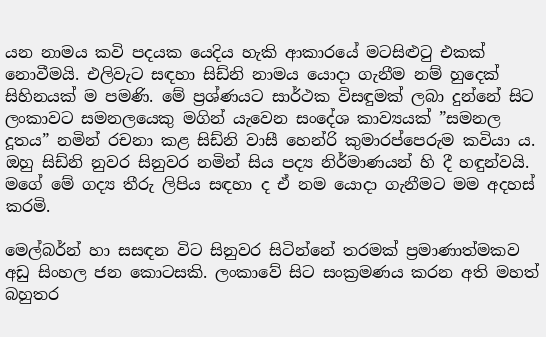යන නාමය කවි පදයක යෙදිය හැකි ආකාරයේ මටසිළුටු එකක් නොවීමයි. එලිවැට සඳහා සිඩ්නි නාමය යොදා ගැනීම නම් හුදෙක් සිහිනයක් ම පමණි. මේ ප්‍රශ්ණයට සාර්ථක විසඳුමක් ලබා දුන්නේ සිට ලංකාවට සමනලයෙකු මගින් යැවෙන සංදේශ කාව්‍යයක් ”සමනල දූතය” නමින් රචනා කළ සිඩ්නි වාසී හෙන්රි කුමාරප්පෙරුම කවියා ය. ඔහු සිඩ්නි නුවර සිනුවර නමින් සිය පද්‍ය නිර්මාණයන් හි දී හඳුන්වයි. මගේ මේ ගද්‍ය තීරු ලිපිය සඳහා ද ඒ නම යොදා ගැනීමට මම අදහස් කරමි.

මෙල්බර්න් හා සසඳන විට සිනුවර සිටින්නේ තරමක් ප්‍රමාණාත්මකව අඩු සිංහල ජන කොටසකි. ලංකාවේ සිට සංක්‍රමණය කරන අති මහත් බහුතර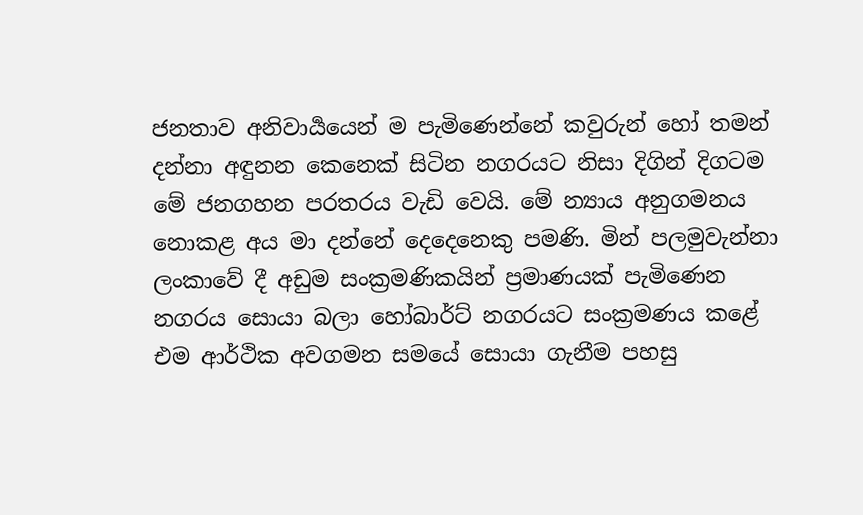ජනතාව අනිවාර්‍යයෙන් ම පැමිණෙන්නේ කවුරුන් හෝ තමන් දන්නා අඳුනන කෙනෙක් සිටින නගරයට නිසා දිගින් දිගටම මේ ජනගහන පරතරය වැඩි වෙයි. මේ න්‍යාය අනුගමනය නොකළ අය මා දන්නේ දෙදෙනෙකු පමණි. මින් පලමුවැන්නා ලංකාවේ දී අඩුම සංක්‍රමණිකයින් ප්‍රමාණයක් පැමිණෙන නගරය සොයා බලා හෝබාර්ට් නගරයට සංක්‍රමණය කළේ එම ආර්ථික අවගමන සමයේ සොයා ගැනීම පහසු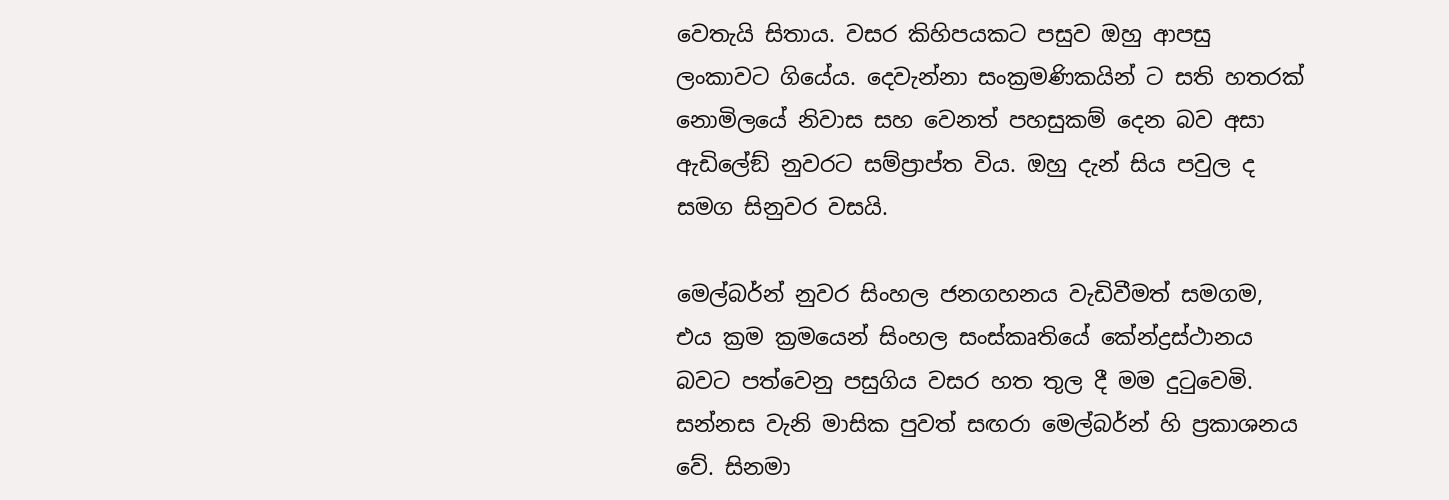වෙතැයි සිතාය. වසර කිහිපයකට පසුව ඔහු ආපසු ලංකාවට ගියේය. දෙවැන්නා සංක්‍රමණිකයින් ට සති හතරක් නොමිලයේ නිවාස සහ වෙනත් පහසුකම් දෙන බව අසා ඇඩිලේඞ් නුවරට සම්ප්‍රාප්ත විය. ඔහු දැන් සිය පවුල ද සමග සිනුවර වසයි.

මෙල්බර්න් නුවර සිංහල ජනගහනය වැඩිවීමත් සමගම, එය ක්‍රම ක්‍රමයෙන් සිංහල සංස්කෘතියේ කේන්ද්‍රස්ථානය බවට පත්වෙනු පසුගිය වසර හත තුල දී මම දුටුවෙමි. සන්නස වැනි මාසික පුවත් සඟරා මෙල්බර්න් හි ප්‍රකාශනය වේ. සිනමා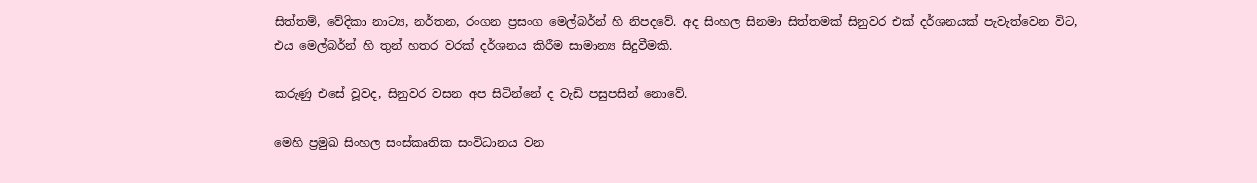සිත්තම්, වේදිකා නාට්‍ය, නර්තන, රංගන ප්‍රසංග මෙල්බර්න් හි නිපදවේ. අද සිංහල සිනමා සිත්තමක් සිනුවර එක් දර්ශනයක් පැවැත්වෙන විට, එය මෙල්බර්න් හි තුන් හතර වරක් දර්ශනය කිරීම සාමාන්‍ය සිදුවීමකි.

කරුණු එසේ වූවද, සිනුවර වසන අප සිටින්නේ ද වැඩි පසුපසින් නොවේ.

මෙහි ප්‍රමුඛ සිංහල සංස්කෘතික සංවිධානය වන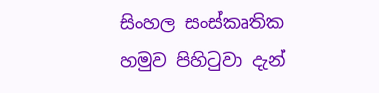සිංහල සංස්කෘතික හමුව පිහිටුවා දැන්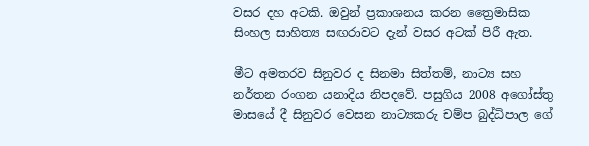වසර දහ අටකි. ඔවුන් ප්‍රකාශනය කරන ත්‍රෛමාසික සිංහල සාහිත්‍ය සඟරාවට දැන් වසර අටක් පිරී ඇත.

මීට අමතරව සිනුවර ද සිනමා සිත්තම්, නාට්‍ය සහ නර්තන රංගන යනාදිය නිපදවේ. පසුගිය 2008 අගෝස්තු මාසයේ දී සිනුවර වෙසන නාට්‍යකරු චම්ප බුද්ධිපාල ගේ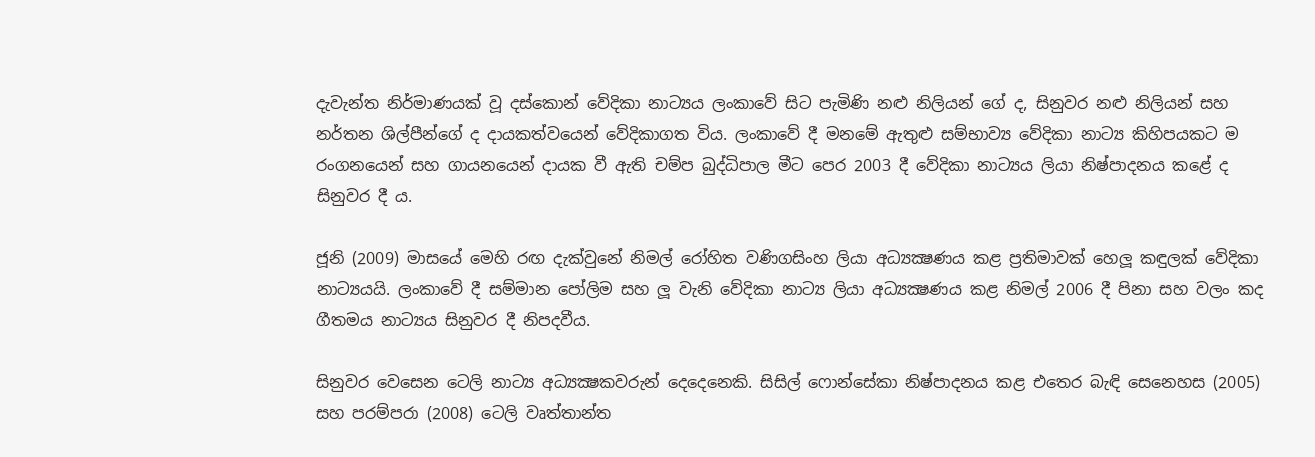දැවැන්ත නිර්මාණයක් වූ දස්කොන් වේදිකා නාට්‍යය ලංකාවේ සිට පැමිණි නළු නිලියන් ගේ ද, සිනුවර නළු නිලියන් සහ නර්තන ශිල්පීන්ගේ ද දායකත්වයෙන් වේදිකාගත විය. ලංකාවේ දී මනමේ ඇතුළු සම්භාව්‍ය වේදිකා නාට්‍ය කිහිපයකට ම රංගනයෙන් සහ ගායනයෙන් දායක වී ඇති චම්ප බුද්ධිපාල මීට පෙර 2003 දී වේදිකා නාට්‍යය ලියා නිෂ්පාදනය කළේ ද සිනුවර දී ය.

ජූනි (2009) මාසයේ මෙහි රඟ දැක්වුනේ නිමල් රෝහිත වණිගසිංහ ලියා අධ්‍යක්‍ෂණය කළ ප්‍රතිමාවක් හෙලූ කඳුලක් වේදිකා නාට්‍යයයි. ලංකාවේ දී සම්මාන පෝලිම සහ ලූ වැනි වේදිකා නාට්‍ය ලියා අධ්‍යක්‍ෂණය කළ නිමල් 2006 දී පිනා සහ වලං කද ගීතමය නාට්‍යය සිනුවර දී නිපදවීය.

සිනුවර වෙසෙන ටෙලි නාට්‍ය අධ්‍යක්‍ෂකවරුන් දෙදෙනෙකි. සිසිල් ෆොන්සේකා නිෂ්පාදනය කළ එතෙර බැඳි සෙනෙහස (2005) සහ පරම්පරා (2008) ටෙලි වෘත්තාන්ත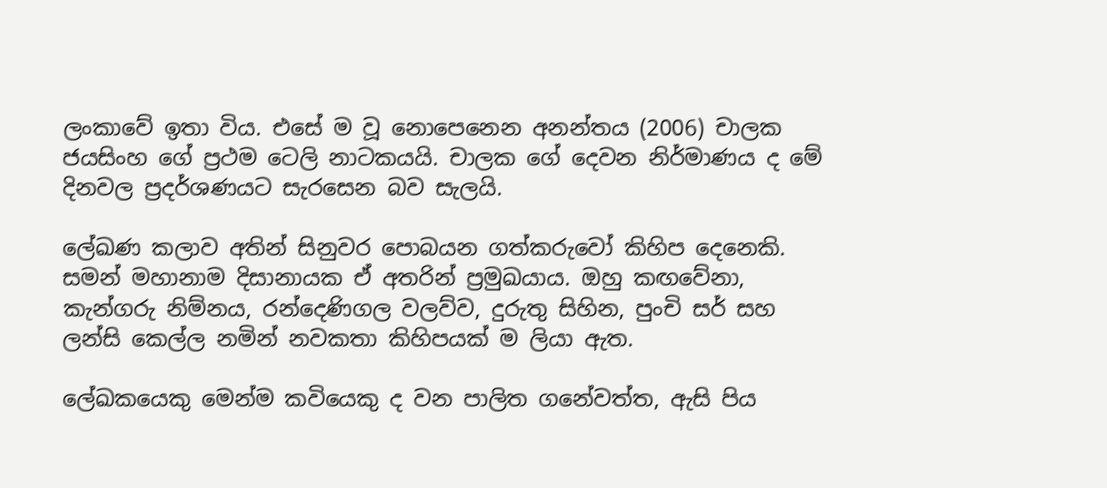ලංකාවේ ඉතා විය. එසේ ම වූ නොපෙනෙන අනන්තය (2006) චාලක ජයසිංහ ගේ ප්‍රථම ටෙලි නාටකයයි. චාලක ගේ දෙවන නිර්මාණය ද මේ දිනවල ප්‍රදර්ශණයට සැරසෙන බව සැලයි.

ලේඛණ කලාව අතින් සිනුවර පොබයන ගත්කරුවෝ කිහිප දෙනෙකි. සමන් මහානාම දිසානායක ඒ අතරින් ප්‍රමුඛයාය. ඔහු කඟවේනා, කැන්ගරු නිම්නය, රන්දෙණිගල වලව්ව, දුරුතු සිහින, පුංචි සර් සහ ලන්සි කෙල්ල නමින් නවකතා කිහිපයක් ම ලියා ඇත.

ලේඛකයෙකු මෙන්ම කවියෙකු ද වන පාලිත ගනේවත්ත, ඇසි පිය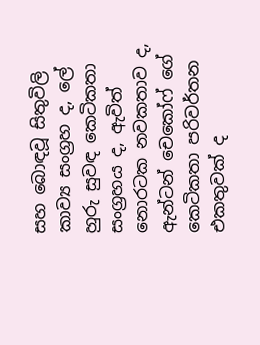සහ බොඳවූ සිතුවිලි කාව්‍ය සංග්‍රහ ද, ලේ හුරු සුවඳ කෙටිකතා සංග්‍රහය ද, ඇවිත් නොරටක නවකතාව ද, ඇන්ටන් චෙකෝෆ් ගේ කෙටිකතා පරිවර්තන එකතුවක් ද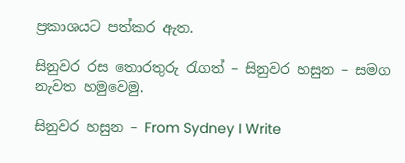ප්‍රකාශයට පත්කර ඇත.

සිනුවර රස තොරතුරු රැගත් – සිනුවර හසුන – සමග නැවත හමුවෙමු.

සිනුවර හසුන – From Sydney I Write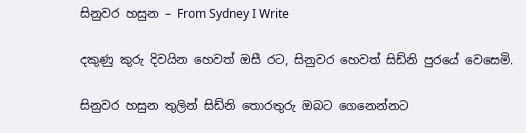සිනුවර හසුන – From Sydney I Write

දකුණු කුරු දිවයින හෙවත් ඔසී රට, සිනුවර හෙවත් සිඩ්නි පුරයේ වෙසෙමි.

සිනුවර හසුන තුලින් සිඩ්නි තොරතුරු ඔබට ගෙනෙන්නට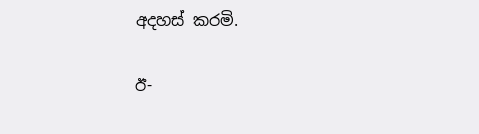අදහස් කරමි.

ඊ-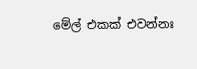මේල් එකක් එවන්නඃ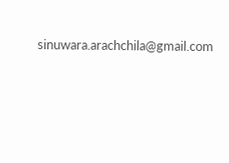sinuwara.arachchila@gmail.com